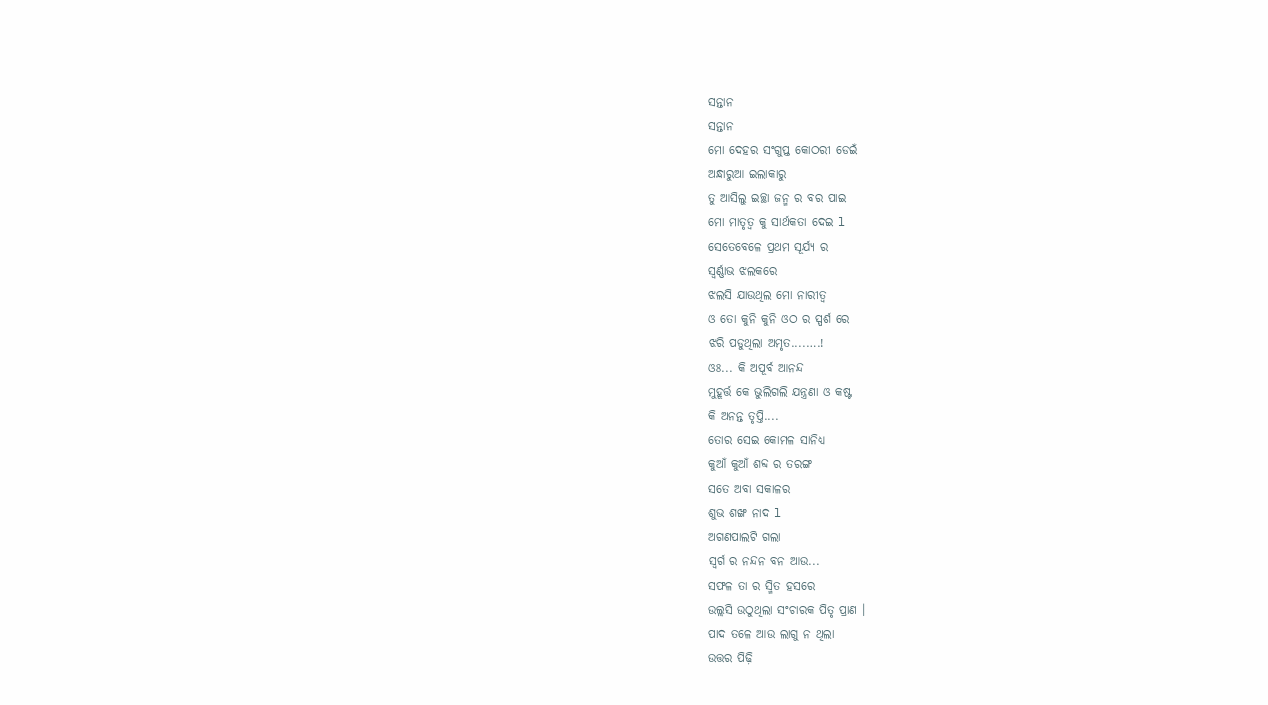ସନ୍ତାନ
ସନ୍ତାନ
ମୋ ଦେହର ସଂଗୁପ୍ତ କୋଠରୀ ଡେଇଁ
ଅନ୍ଧାରୁଆ ଇଲାକାରୁ
ତୁ ଆସିଲୁ ଇଚ୍ଛା ଜନ୍ମ ର ବର ପାଇ
ମୋ ମାତୃତ୍ଵ କୁ ସାର୍ଥକତା ଦେଇ l
ସେତେବେଳେ ପ୍ରଥମ ସୂର୍ଯ୍ୟ ର
ସ୍ବର୍ଣ୍ଣାଭ ଝଲକରେ
ଝଲସି ଯାଉଥିଲ ମୋ ନାରୀତ୍ଵ
ଓ ତୋ କୁନି କୁନି ଓଠ ର ସ୍ପର୍ଶ ରେ
ଝରି ପଡୁଥିଲା ଅମୃତ....….!
ଓଃ... କି ଅପୂର୍ବ ଆନନ୍ଦ
ମୁହୂର୍ତ୍ତ କେ ଭୁଲିଗଲି ଯନ୍ତ୍ରଣା ଓ କଷ୍ଟ
କି ଅନନ୍ତ ତୃପ୍ତି....
ତୋର ସେଇ କୋମଳ ସାନିଧ୍ୟ
କୁଆଁ କୁଆଁ ଶବ୍ଦ ର ତରଙ୍ଗ
ସତେ ଅବା ସକାଳର
ଶୁଭ ଶଙ୍ଖ ନାଦ l
ଅଗଣପାଲଟି ଗଲା
ସ୍ବର୍ଗ ର ନନ୍ଦନ ବନ ଆଉ...
ସଫଳ ତା ର ସ୍ମିତ ହସରେ
ଉଲ୍ଲସି ଉଠୁଥିଲା ସଂଚାରକ ପିତୃ ପ୍ରାଣ ।
ପାଦ ତଳେ ଆଉ ଲାଗୁ ନ ଥିଲା
ଉତ୍ତର ପିଢ଼ି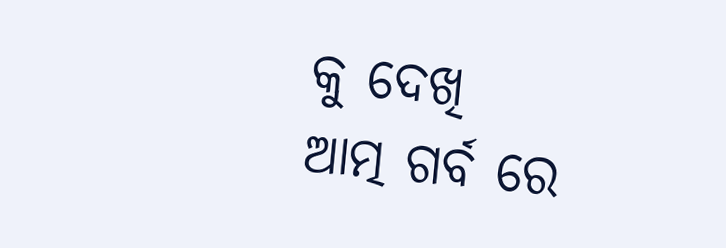କୁ ଦେଖି
ଆତ୍ମ ଗର୍ବ ରେ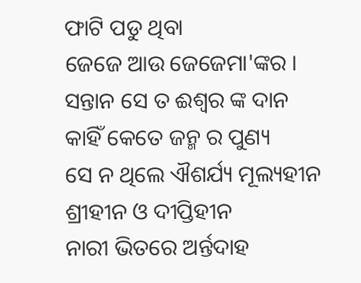ଫାଟି ପଡୁ ଥିବା
ଜେଜେ ଆଉ ଜେଜେମା'ଙ୍କର ।
ସନ୍ତାନ ସେ ତ ଈଶ୍ୱର ଙ୍କ ଦାନ
କାହିଁ କେତେ ଜନ୍ମ ର ପୁଣ୍ୟ
ସେ ନ ଥିଲେ ଐଶର୍ଯ୍ୟ ମୂଲ୍ୟହୀନ
ଶ୍ରୀହୀନ ଓ ଦୀପ୍ତିହୀନ
ନାରୀ ଭିତରେ ଅର୍ନ୍ତଦାହ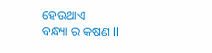ହେଉଥାଏ
ବନ୍ଧ୍ୟା ର କଷଣ ll